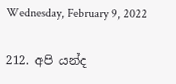Wednesday, February 9, 2022

212. අපි යන්ද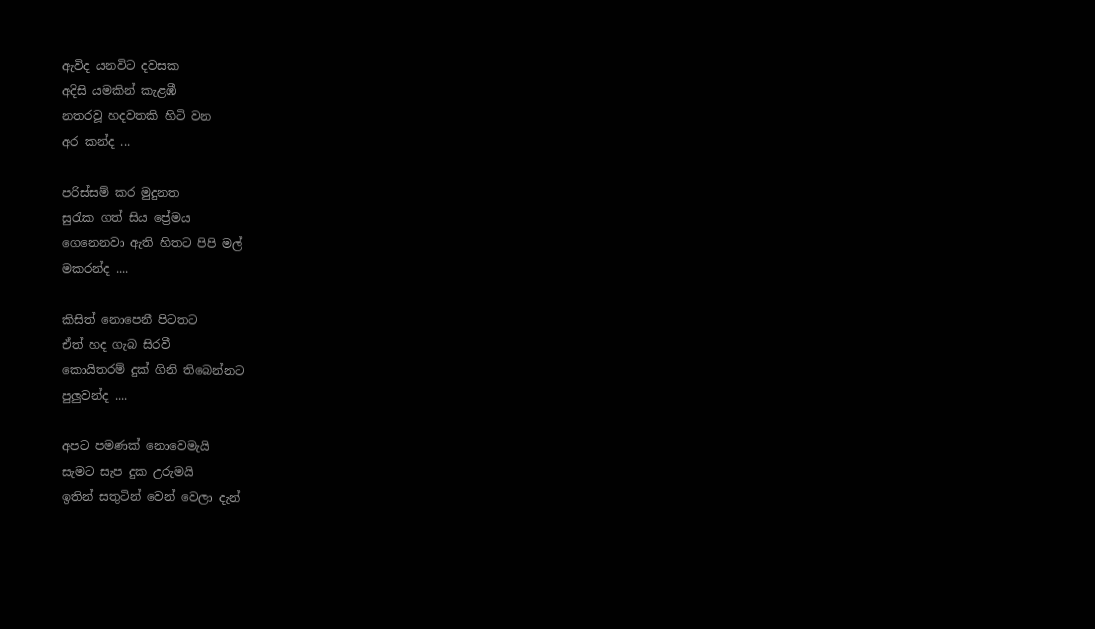ඇවිද යනවිට දවසක
අදිසි යමකින් කැළඹී
නතරවූ හදවතකි හිටි වන
අර කන්ද ...

පරිස්සම් කර මුදුනත
සුරැක ගත් සිය ප්‍රේමය
ගෙනෙනවා ඇති හිතට පිපි මල්
මකරන්ද ....

කිසිත් නොපෙනී පිටතට
ඒත් හද ගැබ සිරවී
කොයිතරම් දුක් ගිනි තිබෙන්නට
පුලුවන්ද ....

අපට පමණක් නොවෙමැයි
සැමට සැප දුක උරුමයි
ඉතින් සතුටින් වෙන් වෙලා දැන්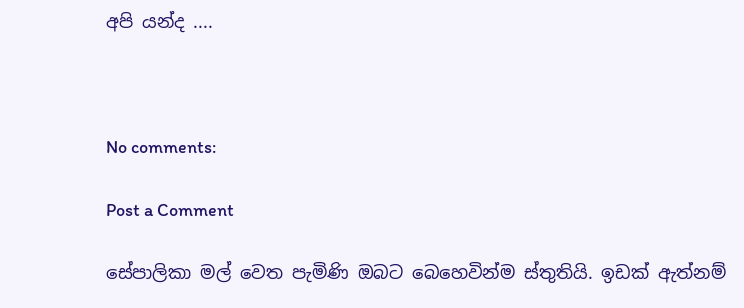අපි යන්ද ....



No comments:

Post a Comment

සේපාලිකා මල් වෙත පැමිණි ඔබට බෙහෙවින්ම ස්තුතියි. ඉඩක් ඇත්නම්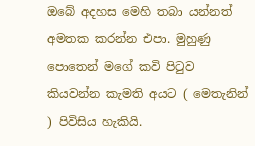ඔබේ අදහස මෙහි තබා යන්නත් අමතක කරන්න එපා. මුහුණු පොතෙන් මගේ කවි පිටුව කියවන්න කැමති අයට ( මෙතැනින් ) පිවිසිය හැකියි.